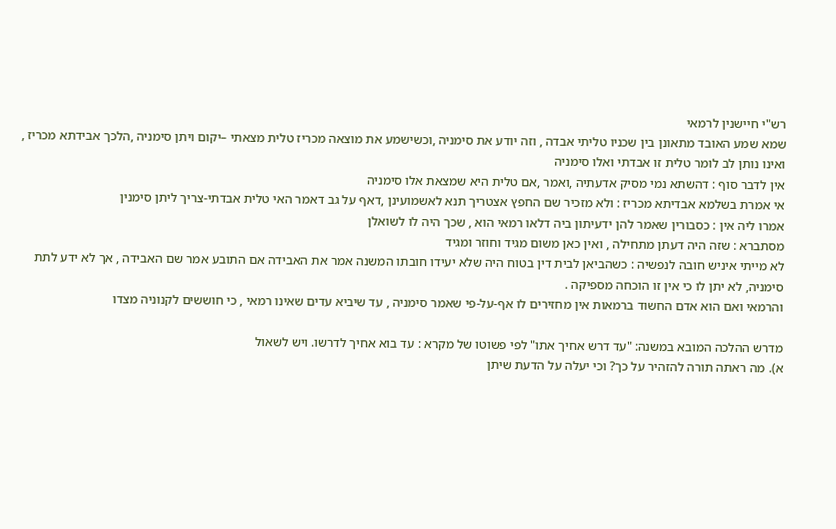רש"י חיישנין לרמאי
שמא שמע האובד מתאונן בין שכניו טליתי אבדה , וזה יודע את סימניה ,וכשישמע את מוצאה מכריז טלית מצאתי –יקום ויתן סימניה ,הלכך אבידתא מכריז , ואינו נותן לב לומר טלית זו אבדתי ואלו סימניה
אין לדבר סוף : דהשתא נמי מסיק אדעתיה ,ואמר ,אם טלית היא שמצאת אלו סימניה
אי אמרת בשלמא אבדיתא מכריז : ולא מזכיר שם החפץ אצטריך תנא לאשמועינן ,דאף על גב דאמר האי טלית אבדתי-צריך ליתן סימנין
אמרו ליה אין : כסבורין שאמר להן ידעיתון ביה דלאו רמאי הוא , שכך היה לו לשואלן
מסתברא : שזה היה דעתן מתחילה , ואין כאן משום מגיד וחוזר ומגיד
לא מייתי איניש חובה לנפשיה : כשהביאן לבית דין בטוח היה שלא יעידו חובתו המשנה אמר את האבידה אם התובע אמר שם האבידה , אך לא ידע לתת סימניה, לא יתן לו כי אין זו הוכחה מספיקה .
והרמאי ואם הוא אדם החשוד ברמאות אין מחזירים לו אף-על-פי שאמר סימניה , עד שיביא עדים שאינו רמאי , כי חוששים לקנוניה מצדו

מדרש ההלכה המובא במשנה: "עד דרש אחיך אתו" לפי פשוטו של מקרא : עד בוא אחיך לדרשו. ויש לשאול
א). מה ראתה תורה להזהיר על כך? וכי יעלה על הדעת שיתן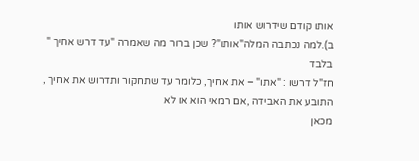אותו קודם שידרוש אותו
ב).למה נכתבה המלה"אותו"? שכן ברור מה שאמרה "עד דרש אחיך " בלבד
חז"ל דרשו : "אתו" – את אחיך, כלומר עד שתחקור ותדרוש את אחיך , התובע את האבידה ,אם רמאי הוא או לא
מכאן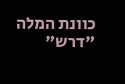כוונת המלה "דרש"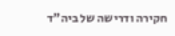חקירה ודרישה של ביה"ד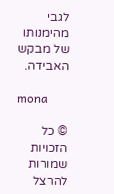לגבי מהימנותו של מבקש האבידה.

mona

© כל הזכויות שמורות להרצל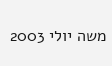משה יולי 2003